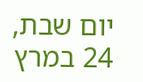יום שבת, 24 במרץ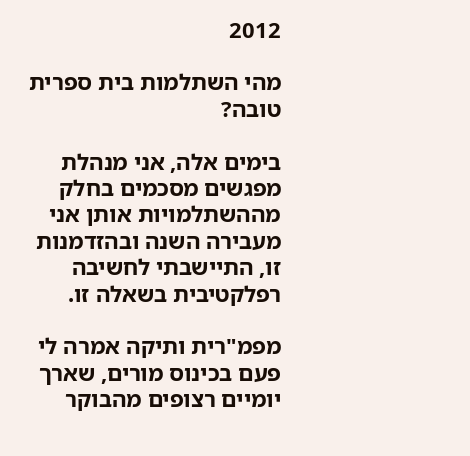2012

מהי השתלמות בית ספרית טובה?

בימים אלה, אני מנהלת מפגשים מסכמים בחלק מההשתלמויות אותן אני מעבירה השנה ובהזדמנות זו, התיישבתי לחשיבה רפלקטיבית בשאלה זו.

מפמ"רית ותיקה אמרה לי פעם בכינוס מורים, שארך יומיים רצופים מהבוקר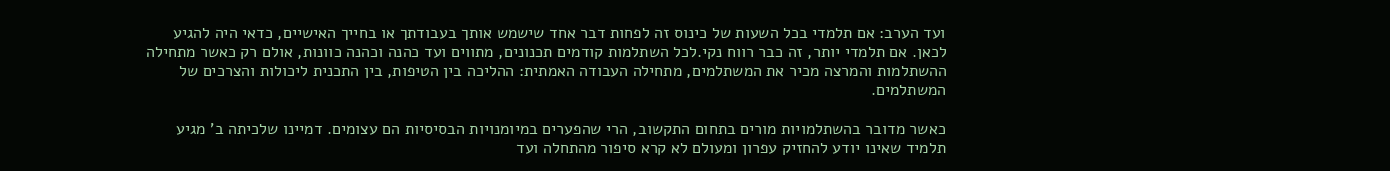ועד הערב: אם תלמדי בכל השעות של כינוס זה לפחות דבר אחד שישמש אותך בעבודתך או בחייך האישיים, כדאי היה להגיע לכאן. אם תלמדי יותר, זה כבר רווח נקי.לכל השתלמות קודמים תכנונים, מתווים ועד כהנה וכהנה כוונות, אולם רק כאשר מתחילה ההשתלמות והמרצה מכיר את המשתלמים, מתחילה העבודה האמתית: ההליכה בין הטיפות, בין התכנית ליכולות והצרכים של המשתלמים.

כאשר מדובר בהשתלמויות מורים בתחום התקשוב, הרי שהפערים במיומנויות הבסיסיות הם עצומים. דמיינו שלכיתה ב' מגיע תלמיד שאינו יודע להחזיק עפרון ומעולם לא קרא סיפור מהתחלה ועד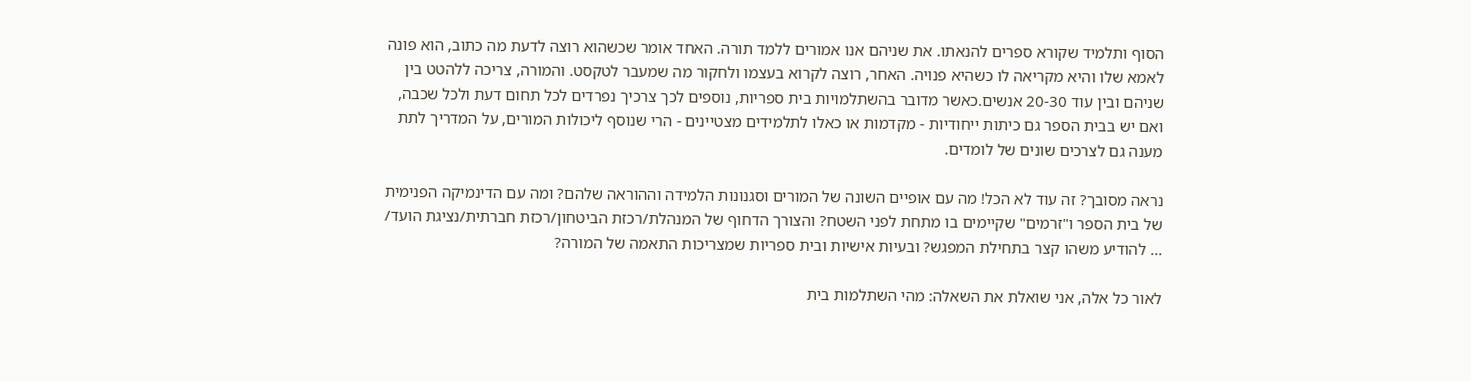הסוף ותלמיד שקורא ספרים להנאתו. את שניהם אנו אמורים ללמד תורה. האחד אומר שכשהוא רוצה לדעת מה כתוב, הוא פונה לאמא שלו והיא מקריאה לו כשהיא פנויה. האחר, רוצה לקרוא בעצמו ולחקור מה שמעבר לטקסט. והמורה, צריכה ללהטט בין שניהם ובין עוד 20-30 אנשים.כאשר מדובר בהשתלמויות בית ספריות, נוספים לכך צרכיך נפרדים לכל תחום דעת ולכל שכבה, ואם יש בבית הספר גם כיתות ייחודיות - מקדמות או כאלו לתלמידים מצטיינים - הרי שנוסף ליכולות המורים, על המדריך לתת מענה גם לצרכים שונים של לומדים.

נראה מסובך? זה עוד לא הכל! מה עם אופיים השונה של המורים וסגנונות הלמידה וההוראה שלהם? ומה עם הדינמיקה הפנימית של בית הספר ו"זרמים" שקיימים בו מתחת לפני השטח? והצורך הדחוף של המנהלת/רכזת הביטחון/רכזת חברתית/נציגת הועד/ ... להודיע משהו קצר בתחילת המפגש? ובעיות אישיות ובית ספריות שמצריכות התאמה של המורה?

לאור כל אלה, אני שואלת את השאלה: מהי השתלמות בית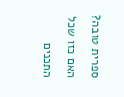ספרית טובה? האם כזו שכל התכנים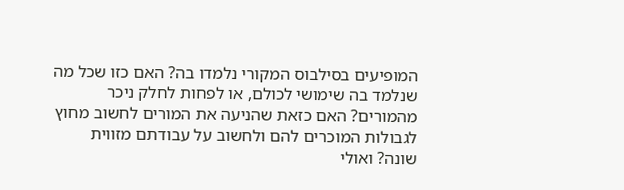המופיעים בסילבוס המקורי נלמדו בה? האם כזו שכל מה שנלמד בה שימושי לכולם, או לפחות לחלק ניכר מהמורים? האם כזאת שהניעה את המורים לחשוב מחוץ לגבולות המוכרים להם ולחשוב על עבודתם מזווית שונה? ואולי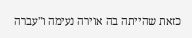כזאת שהייתה בה אוירה נעימה ו"עברה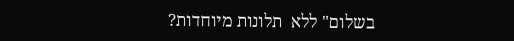בשלום" ללא  תלונות מיוחדות?